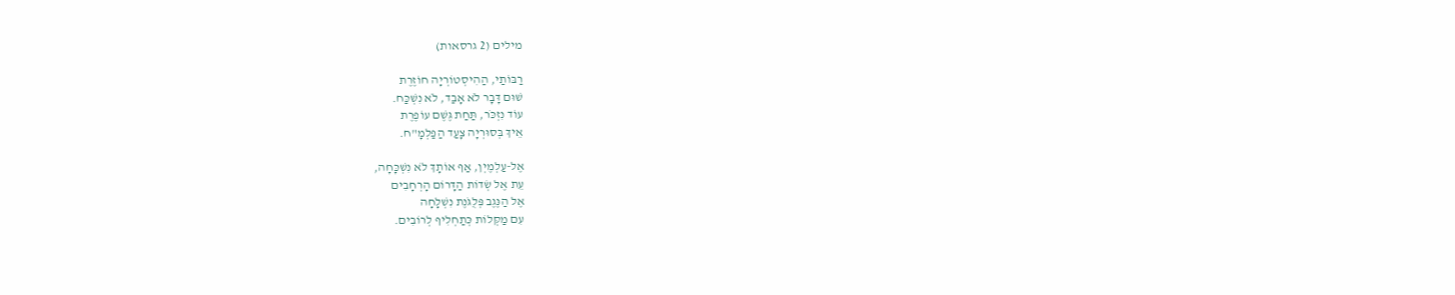מילים (2 גרסאות)

רַבּוֹתַי, הַהִיסְטוֹרְיָה חוֹזֶרֶת
שׁוּם דָּבָר לֹא אָבַד, לֹא נִשְׁכַּח.
עוֹד נִזְכֹּר, תַּחַת גֶּשֶׁם עוֹפֶרֶת
אֵיךְ בְּסוּרְיָה צָעַד הַפַּלְמָ"ח.

אֶל-עַלְמֶיְן, אַף אוֹתָךְ לֹא נִשְׁכָּחָה,
עֵת אֶל שְׂדוֹת הַדָּרוֹם הָרְחָבִים
אֶל הַנֶּגֶב פְּלֻגֹּנֶת נִשְׁלָחָה
עִם מַקְּלוֹת כְּתַחְלִיף לְרוֹבִים.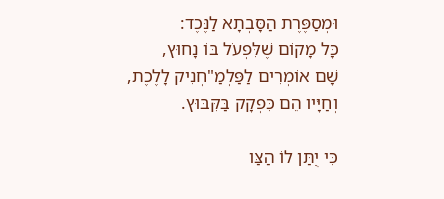וּמְסַפֶּרֶת הַסָּבְתָא לַנֶּכֶד:
כָּל מָקוֹם שֶׁלִּפְעֹל בּוֹ נָחוּץ,
שָׁם אוֹמְרִים לַפַּלְמַ"חְנִיק לָלֶכֶת,
וְחַיָּיו הֵם כִּפְקָק בַּקִּבּוּץ.

כִּי יֻתַּן לוֹ הַצַּו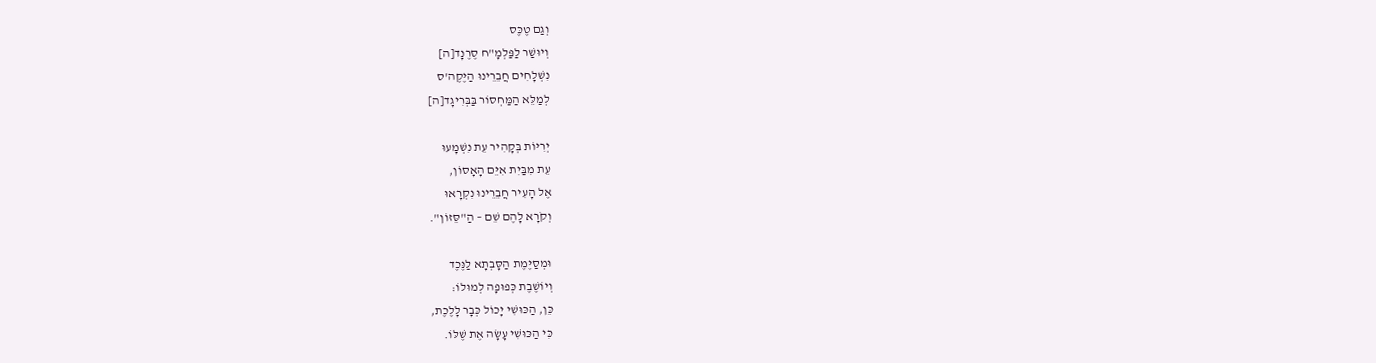וְגַם טֶכֶּס
וְיוּשַׁר לַפַּלְמָ"ח סֶרֶנָד[ה]
נִשְׁלָחִים חֲבֵרֵינוּ הַיֶּקֶה'ס
לְמַלֵּא הַמַּחְסוֹר בַּבְּרִיגָד[ה]

יְרִיּוֹת בְּקָהִיר עֵת נִשְׁמָעוּ
עֵת מִבַּיִת אִיֵּם הָאָסוֹן,
אֶל הָעִיר חֲבֵרֵינוּ נִקְרָאוּ
וְקֹרָא לָהֶם שֵׁם – הַ"סֵּזוֹן".

וּמְסַיֶּמֶת הַסָּבְתָא לַנֶּכֶד
וְיוֹשֶׁבֶת כְּפוּפָה לְמוּלוֹ:
כֵּן, הַכּוּשִׁי יָכוֹל כְּבָר לָלֶכֶת,
כִּי הַכּוּשִׁי עָשָׂה אֶת שֶׁלּוֹ.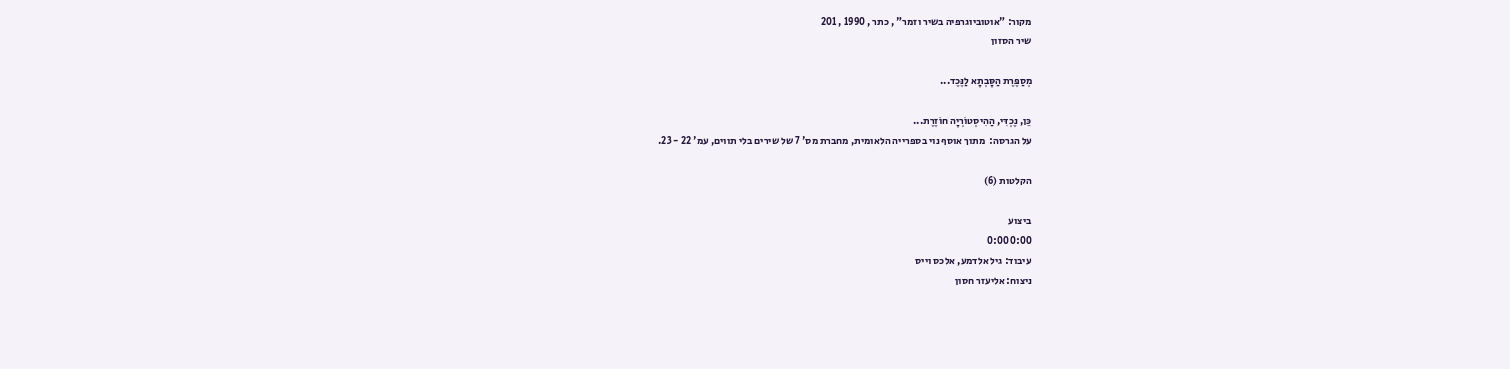מקור: "אוטוביוגרפיה בשיר וזמר" , כתר , 1990 , 201
שיר הסזון

מְסַפֶּרֶת הַסָּבְתָא לַנֶּכֶד...

כֵּן, נֶכְדִּי, הַהִיסְטוֹרְיָה חוֹזֶרֶת...
על הגרסה:  מתוך אוסף נוי בספרייה הלאומית, מחברת מס' 7 של שירים בלי תווים, עמ' 22 - 23.

הקלטות (6)

ביצוע
0:00 0:00
עיבוד: גיל אלדמע, אלכס וייס
ניצוח: אליעזר חסון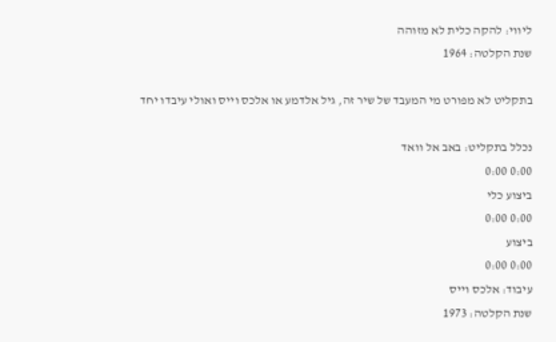ליווי: להקה כלית לא מזוהה
שנת הקלטה: 1964

בתקליט לא מפורט מי המעבד של שיר זה, גיל אלדמע או אלכס וייס ואולי עיבדו יחד

נכלל בתקליט: באב אל וואד
0:00 0:00
ביצוע כלי
0:00 0:00
ביצוע
0:00 0:00
עיבוד: אלכס וייס
שנת הקלטה: 1973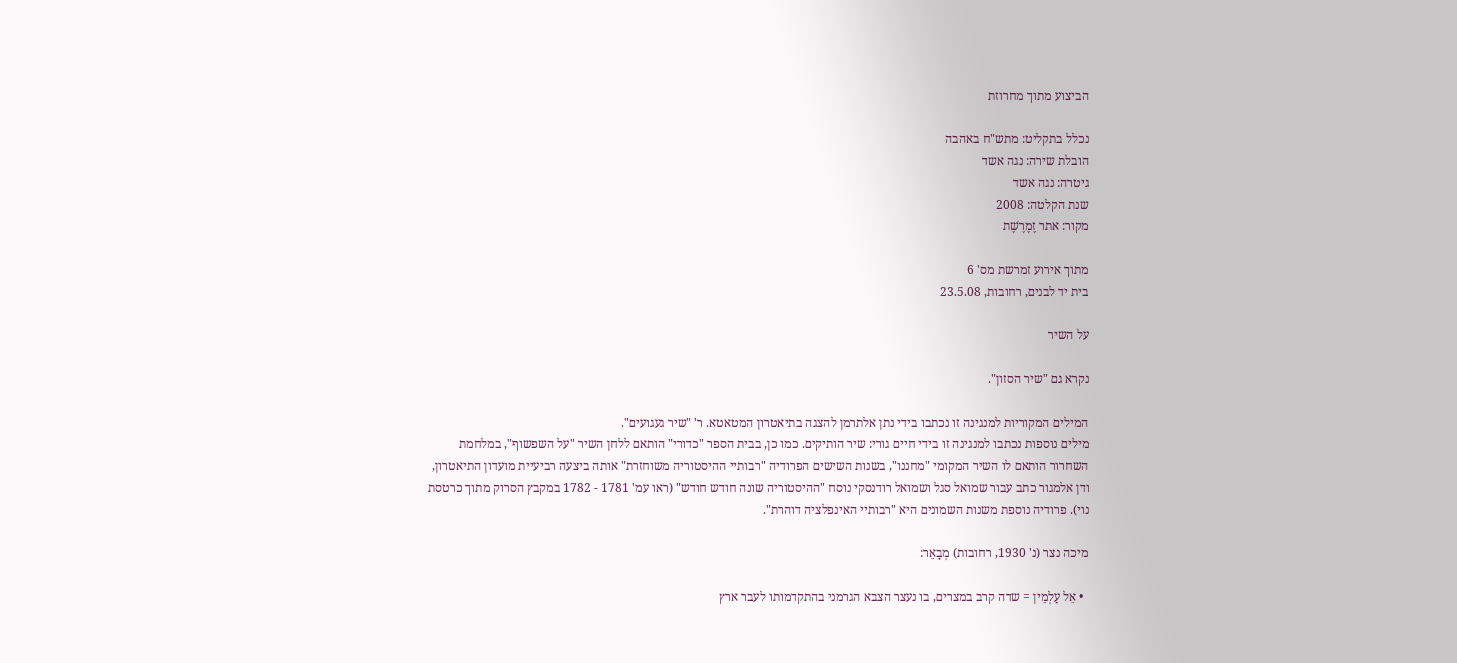הביצוע מתוך מחרוזת

נכלל בתקליט: מתש"ח באהבה
הובלת שירה: נגה אשד
גיטרה: נגה אשד
שנת הקלטה: 2008
מקור: אתר זֶמֶרֶשֶׁת

מתוך אירוע זמרשת מס' 6
בית יד לבנים, רחובות, 23.5.08

על השיר

נקרא גם "שיר הסזון".

המילים המקוריות למנגינה זו נכתבו בידי נתן אלתרמן להצגה בתיאטרון המטאטא. ר' "שיר געגועים".
מילים נוספות נכתבו למנגינה זו בידי חיים גורי: שיר הותיקים. כמו כן, בבית הספר "כדורי" הותאם ללחן השיר "על השפשוף", במלחמת השחרור הותאם לו השיר המקומי "מחננו", בשנות השישים הפרודיה "רבותיי ההיסטוריה משוחזרת" אותה ביצעה רביעיית מועדון התיאטרון, ודן אלמגור כתב עבור שמואל סגל ושמואל רודנסקי נוסח "ההיסטוריה שונה חודש חודש" (ראו עמ' 1781 - 1782 במקבץ הסרוק מתוך כרטסת נוי). פרודיה נוספת משנות השמונים היא "רבותיי האינפלציה דוהרת".

מיכה נצר (נ' 1930, רחובות) מְבָאֵר:

  • אֵל עַלְמֵין = שדה קרב במצרים, בו נעצר הצבא הגרמני בהתקדמותו לעבר ארץ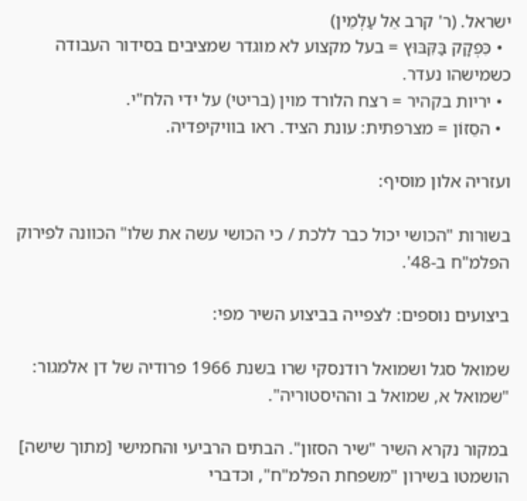ישראל. (ר' קרב אֵל עַלְמֵין)
  • כִּפְקָק בַּקִּבּוּץ = בעל מקצוע לא מוגדר שמציבים בסידור העבודה כשמישהו נעדר.
  • יריות בקהיר = רצח הלורד מוין (בריטי) על ידי הלח"י.
  • הסֵזוֹן = מצרפתית: עונת הציד. ראו בוויקיפדיה.

ועזריה אלון מוסיף:

בשורות "הכושי יכול כבר ללכת / כי הכושי עשה את שלו" הכוונה לפירוק הפלמ"ח ב-48'.

ביצועים נוספים: לצפייה בביצוע השיר מפי:

שמואל סגל ושמואל רודנסקי שרו בשנת 1966 פרודיה של דן אלמגור: "שמואל א, שמואל ב וההיסטוריה".

במקור נקרא השיר "שיר הסזון". הבתים הרביעי והחמישי [מתוך שישה] הושמטו בשירון "משפחת הפלמ"ח", וכדברי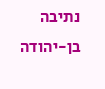נתיבה בן-יהודה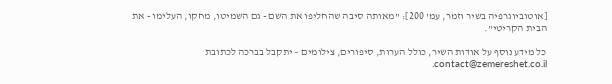[אוטוביוגרפיה בשיר וזמר, עמ' 200]: "מאותה סיבה שהחליפו את השם - גם השמיטו, מחקו, העלימו - את הבית הקריטי".

כל מידע נוסף על אודות השיר, כולל הערות, סיפורים, צילומים – יתקבל בברכה לכתובת contact@zemereshet.co.il.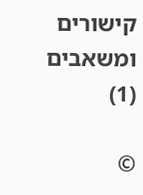קישורים ומשאבים (1)

©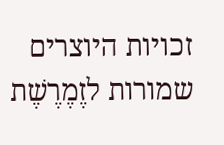זכויות היוצרים שמורות לזֶמֶרֶשֶׁת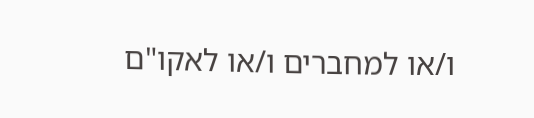ו/או למחברים ו/או לאקו"ם